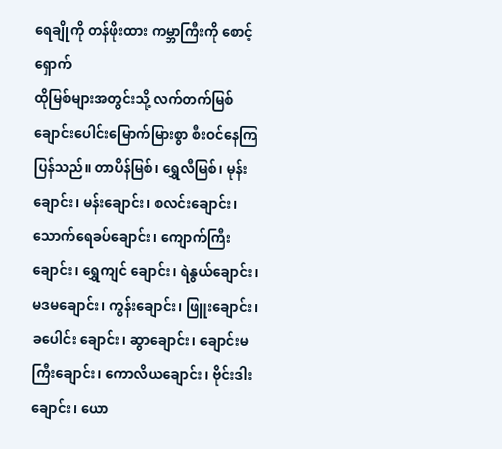ရေချိုကို တန်ဖိုးထား ကမ္ဘာကြီးကို စောင့်ရှောက်
ထိုမြစ်များအတွင်းသို့ လက်တက်မြစ်ချောင်းပေါင်းမြောက်မြားစွာ စီးဝင်နေကြပြန်သည်။ တာပိန်မြစ်၊ ရွှေလီမြစ်၊ မုန်းချောင်း၊ မန်းချောင်း၊ စလင်းချောင်း၊ သောက်ရေခပ်ချောင်း၊ ကျောက်ကြီးချောင်း၊ ရွှေကျင် ချောင်း၊ ရဲနွယ်ချောင်း၊ မဒမချောင်း၊ ကွန်းချောင်း၊ ဖြူးချောင်း၊ ခပေါင်း ချောင်း၊ ဆွာချောင်း၊ ချောင်းမကြီးချောင်း၊ ကောလိယချောင်း၊ ဗိုင်းဒါး ချောင်း၊ ယော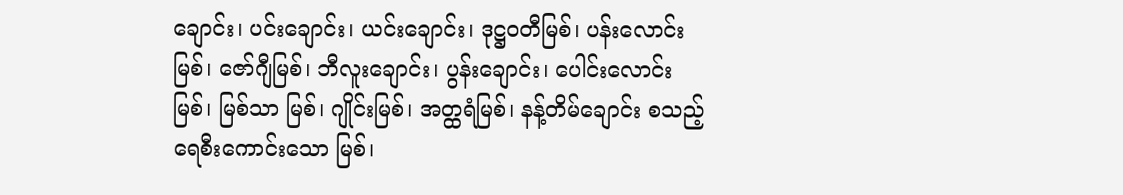ချောင်း၊ ပင်းချောင်း၊ ယင်းချောင်း၊ ဒုဋ္ဌဝတီမြစ်၊ ပန်းလောင်း မြစ်၊ ဇော်ဂျီမြစ်၊ ဘီလူးချောင်း၊ ပွန်းချောင်း၊ ပေါင်းလောင်းမြစ်၊ မြစ်သာ မြစ်၊ ဂျိုင်းမြစ်၊ အတ္ထရံမြစ်၊ နန့်တိမ်ချောင်း စသည့်ရေစီးကောင်းသော မြစ်၊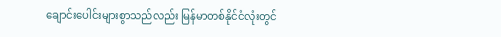ချောင်းပေါင်းများစွာသည်လည်း မြန်မာတစ်နိုင်ငံလုံးတွင်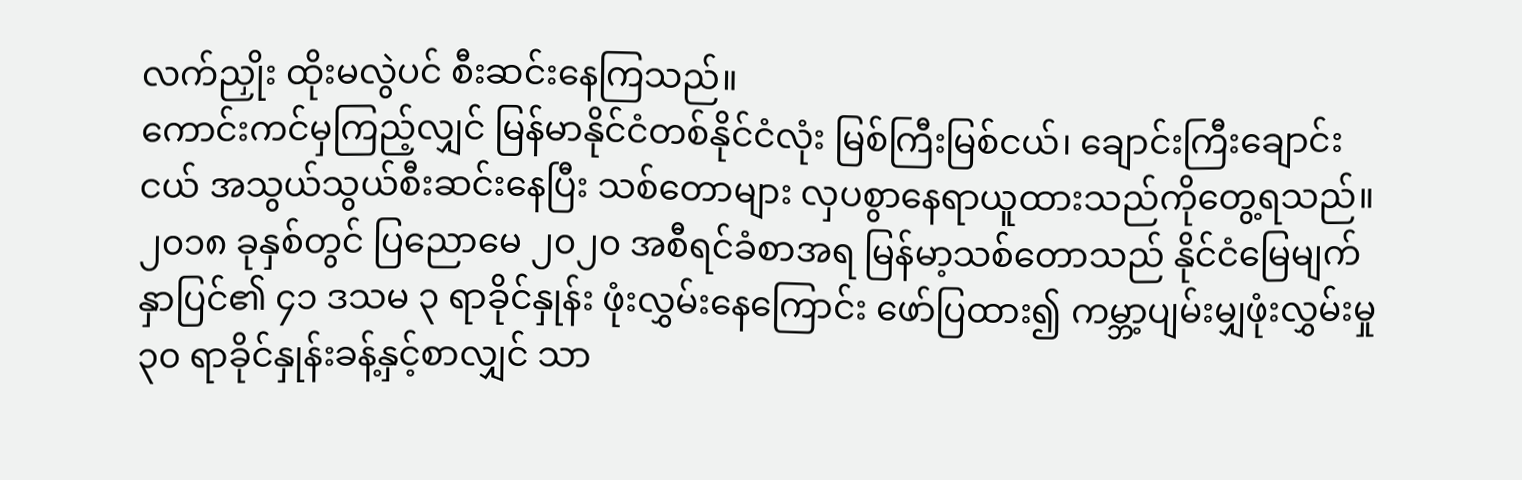လက်ညှိုး ထိုးမလွဲပင် စီးဆင်းနေကြသည်။
ကောင်းကင်မှကြည့်လျှင် မြန်မာနိုင်ငံတစ်နိုင်ငံလုံး မြစ်ကြီးမြစ်ငယ်၊ ချောင်းကြီးချောင်းငယ် အသွယ်သွယ်စီးဆင်းနေပြီး သစ်တောများ လှပစွာနေရာယူထားသည်ကိုတွေ့ရသည်။ ၂၀၁၈ ခုနှစ်တွင် ပြညောမေ ၂၀၂၀ အစီရင်ခံစာအရ မြန်မာ့သစ်တောသည် နိုင်ငံမြေမျက်နှာပြင်၏ ၄၁ ဒသမ ၃ ရာခိုင်နှုန်း ဖုံးလွှမ်းနေကြောင်း ဖော်ပြထား၍ ကမ္ဘာ့ပျမ်းမျှဖုံးလွှမ်းမှု ၃၀ ရာခိုင်နှုန်းခန့်နှင့်စာလျှင် သာ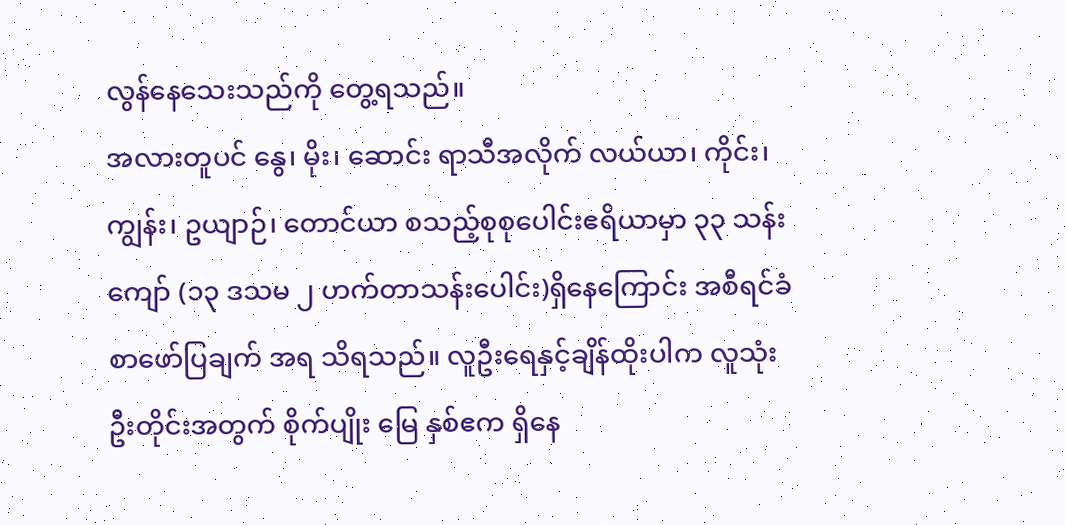လွန်နေသေးသည်ကို တွေ့ရသည်။
အလားတူပင် နွေ၊ မိုး၊ ဆောင်း ရာသီအလိုက် လယ်ယာ၊ ကိုင်း၊ ကျွန်း၊ ဥယျာဉ်၊ တောင်ယာ စသည့်စုစုပေါင်းဧရိယာမှာ ၃၃ သန်းကျော် (၁၃ ဒသမ ၂ ဟက်တာသန်းပေါင်း)ရှိနေကြောင်း အစီရင်ခံစာဖော်ပြချက် အရ သိရသည်။ လူဦးရေနှင့်ချိန်ထိုးပါက လူသုံးဦးတိုင်းအတွက် စိုက်ပျိုး မြေ နှစ်ဧက ရှိနေ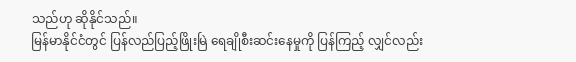သည်ဟု ဆိုနိုင်သည်။
မြန်မာနိုင်ငံတွင် ပြန်လည်ပြည့်ဖြိုးမြဲ ရေချိုစီးဆင်းနေမှုကို ပြန်ကြည့် လျှင်လည်း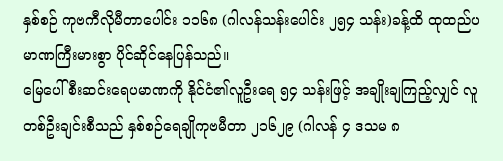နှစ်စဉ် ကုဗကီလိုမီတာပေါင်း ၁၁၆၈ (ဂါလန်သန်းပေါင်း ၂၅၄ သန်း)ခန့်ထိ ထုထည်ပမာဏကြီးမားစွာ ပိုင်ဆိုင်နေပြန်သည်။
မြေပေါ်စီးဆင်းရေပမာဏကို နိုင်ငံ၏လူဦးရေ ၅၄ သန်းဖြင့် အချိုးချကြည့်လျှင် လူတစ်ဦးချင်းစီသည် နှစ်စဉ်ရေချိုကုဗမီတာ ၂၁၆၂၉ (ဂါလန် ၄ ဒသမ ၈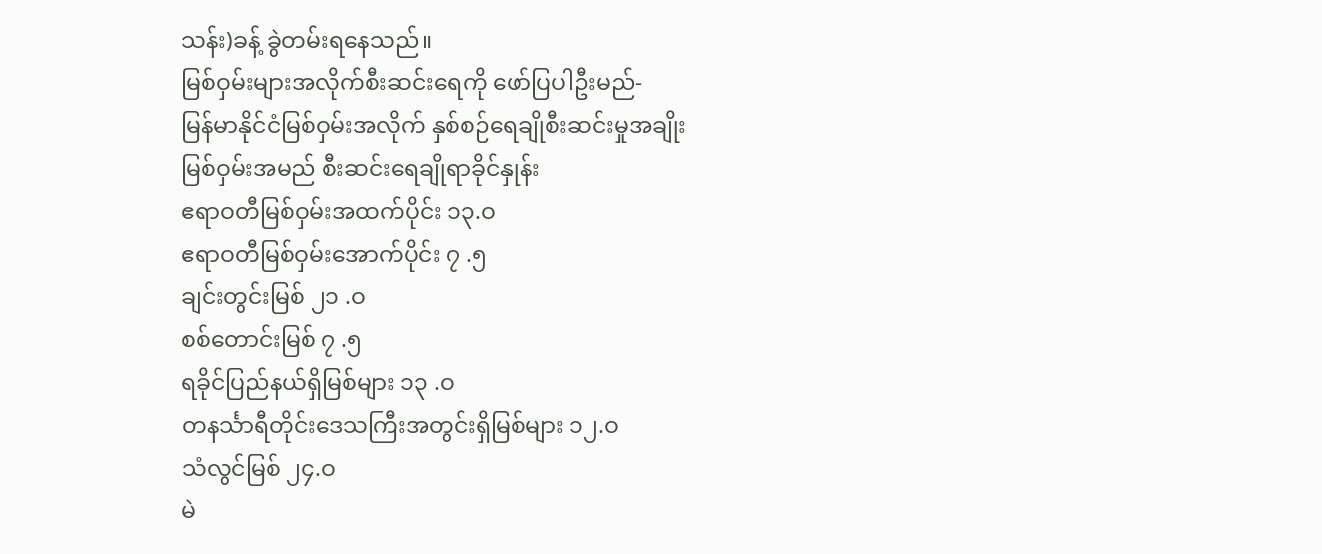သန်း)ခန့် ခွဲတမ်းရနေသည်။
မြစ်ဝှမ်းများအလိုက်စီးဆင်းရေကို ဖော်ပြပါဦးမည်-
မြန်မာနိုင်ငံမြစ်ဝှမ်းအလိုက် နှစ်စဉ်ရေချိုစီးဆင်းမှုအချိုး
မြစ်ဝှမ်းအမည် စီးဆင်းရေချိုရာခိုင်နှုန်း
ဧရာဝတီမြစ်ဝှမ်းအထက်ပိုင်း ၁၃.ဝ
ဧရာဝတီမြစ်ဝှမ်းအောက်ပိုင်း ၇ .၅
ချင်းတွင်းမြစ် ၂၁ .ဝ
စစ်တောင်းမြစ် ၇ .၅
ရခိုင်ပြည်နယ်ရှိမြစ်များ ၁၃ .ဝ
တနင်္သာရီတိုင်းဒေသကြီးအတွင်းရှိမြစ်များ ၁၂.ဝ
သံလွင်မြစ် ၂၄.ဝ
မဲ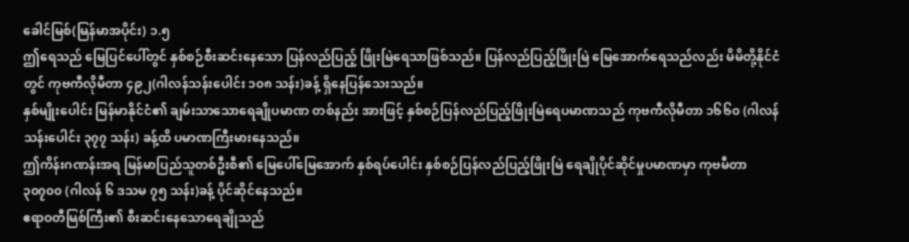ခေါင်မြစ်(မြန်မာအပိုင်း) ၁.၅
ဤရေသည် မြေပြင်ပေါ်တွင် နှစ်စဉ်စီးဆင်းနေသော ပြန်လည်ပြည့် ဖြိုးမြဲရေသာဖြစ်သည်။ ပြန်လည်ပြည့်ဖြိုးမြဲ မြေအောက်ရေသည်လည်း မိမိတို့နိုင်ငံတွင် ကုဗကီလိုမီတာ ၄၉၂(ဂါလန်သန်းပေါင်း ၁၀၈ သန်း)ခန့် ရှိနေပြန်သေးသည်။
နှစ်မျိုးပေါင်း မြန်မာနိုင်ငံ၏ ချမ်းသာသောရေချိုပမာဏ တစ်နည်း အားဖြင့် နှစ်စဉ်ပြန်လည်ပြည့်ဖြိုးမြဲရေပမာဏသည် ကုဗကီလိုမီတာ ၁၆၆၀ (ဂါလန်သန်းပေါင်း ၃၇၇ သန်း) ခန့်ထိ ပမာဏကြီးမားနေသည်။
ဤကိန်းဂဏန်းအရ မြန်မာပြည်သူတစ်ဦးစီ၏ မြေပေါ်မြေအောက် နှစ်ရပ်ပေါင်း နှစ်စဉ်ပြန်လည်ပြည့်ဖြိုးမြဲ ရေချိုပိုင်ဆိုင်မှုပမာဏမှာ ကုဗမီတာ ၃၀၇၀၀ (ဂါလန် ၆ ဒသမ ၇၅ သန်း)ခန့် ပိုင်ဆိုင်နေသည်။
ဧရာဝတီမြစ်ကြီး၏ စီးဆင်းနေသောရေချိုသည်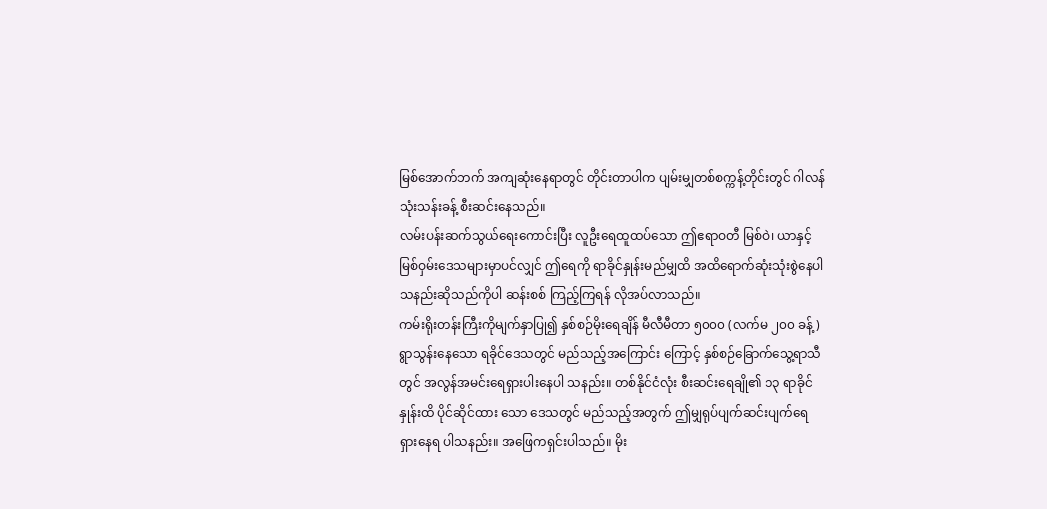မြစ်အောက်ဘက် အကျဆုံးနေရာတွင် တိုင်းတာပါက ပျမ်းမျှတစ်စက္ကန့်တိုင်းတွင် ဂါလန် သုံးသန်းခန့် စီးဆင်းနေသည်။
လမ်းပန်းဆက်သွယ်ရေးကောင်းပြီး လူဦးရေထူထပ်သော ဤဧရာဝတီ မြစ်ဝဲ၊ ယာနှင့် မြစ်ဝှမ်းဒေသများမှာပင်လျှင် ဤရေကို ရာခိုင်နှုန်းမည်မျှထိ အထိရောက်ဆုံးသုံးစွဲနေပါသနည်းဆိုသည်ကိုပါ ဆန်းစစ် ကြည့်ကြရန် လိုအပ်လာသည်။
ကမ်းရိုးတန်းကြီးကိုမျက်နှာပြု၍ နှစ်စဉ်မိုးရေချိန် မီလီမီတာ ၅၀၀၀ (လက်မ ၂၀၀ ခန့်) ရွာသွန်းနေသော ရခိုင်ဒေသတွင် မည်သည့်အကြောင်း ကြောင့် နှစ်စဉ်ခြောက်သွေ့ရာသီတွင် အလွန်အမင်းရေရှားပါးနေပါ သနည်း။ တစ်နိုင်ငံလုံး စီးဆင်းရေချို၏ ၁၃ ရာခိုင်နှုန်းထိ ပိုင်ဆိုင်ထား သော ဒေသတွင် မည်သည့်အတွက် ဤမျှရုပ်ပျက်ဆင်းပျက်ရေရှားနေရ ပါသနည်း။ အဖြေကရှင်းပါသည်။ မိုး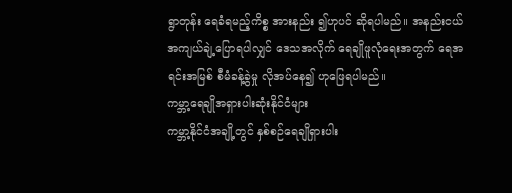ရွာတုန်း ရေခံရမည့်ကိစ္စ အားနည်း ၍ဟုပင် ဆိုရပါမည်။ အနည်းငယ် အကျယ်ချဲ့ပြောရပါလျှင် ဒေသအလိုက် ရေချိုဖူလုံရေးအတွက် ရေအရင်းအမြစ် စီမံခန့်ခွဲမှု လိုအပ်နေ၍ ဟုဖြေရပါမည်။
ကမ္ဘာ့ရေချိုအရှားပါးဆုံးနိုင်ငံများ
ကမ္ဘာ့နိုင်ငံအချို့တွင် နှစ်စဉ်ရေချိုရှားပါး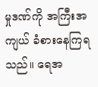မှုဒဏ်ကို အကြီးအကျယ် ခံစားနေကြရသည်။ ရေအ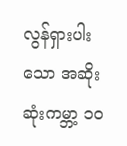လွန်ရှားပါးသော အဆိုးဆုံးကမ္ဘာ့ ၁၀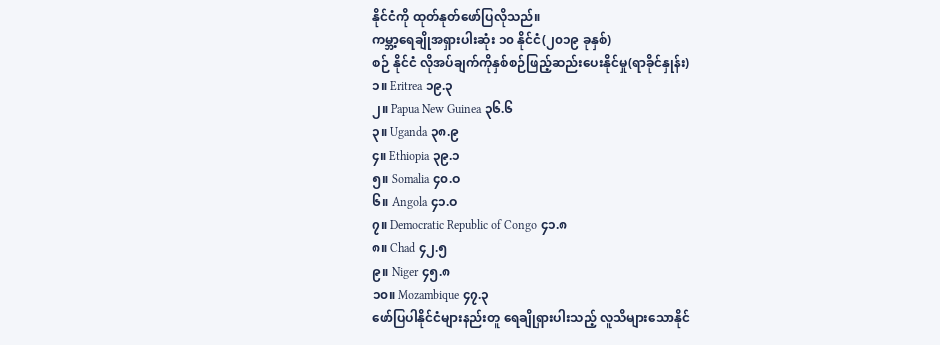နိုင်ငံကို ထုတ်နုတ်ဖော်ပြလိုသည်။
ကမ္ဘာ့ရေချိုအရှားပါးဆုံး ၁၀ နိုင်ငံ(၂၀၁၉ ခုနှစ်)
စဉ် နိုင်ငံ လိုအပ်ချက်ကိုနှစ်စဉ်ဖြည့်ဆည်းပေးနိုင်မှု(ရာခိုင်နှုန်း)
၁။ Eritrea ၁၉.၃
၂။ Papua New Guinea ၃၆.၆
၃။ Uganda ၃၈.၉
၄။ Ethiopia ၃၉.၁
၅။ Somalia ၄၀.ဝ
၆။ Angola ၄၁.ဝ
၇။ Democratic Republic of Congo ၄၁.၈
၈။ Chad ၄၂.၅
၉။ Niger ၄၅.၈
၁၀။ Mozambique ၄၇.၃
ဖော်ပြပါနိုင်ငံများနည်းတူ ရေချိုရှားပါးသည့် လူသိများသောနိုင်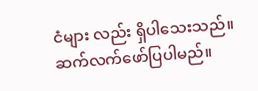ငံများ လည်း ရှိပါသေးသည်။
ဆက်လက်ဖော်ပြပါမည်။